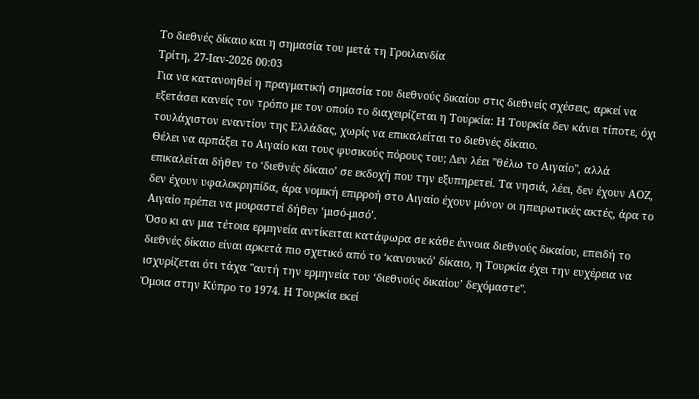Το διεθνές δίκαιο και η σημασία του μετά τη Γροιλανδία
Τρίτη, 27-Ιαν-2026 00:03
Για να κατανοηθεί η πραγματική σημασία του διεθνούς δικαίου στις διεθνείς σχέσεις, αρκεί να εξετάσει κανείς τον τρόπο με τον οποίο το διαχειρίζεται η Τουρκία: Η Τουρκία δεν κάνει τίποτε, όχι τουλάχιστον εναντίον της Ελλάδας, χωρίς να επικαλείται το διεθνές δίκαιο.
Θέλει να αρπάξει το Αιγαίο και τους φυσικούς πόρους του; Δεν λέει "θέλω το Αιγαίο", αλλά επικαλείται δήθεν το ‘διεθνές δίκαιο’ σε εκδοχή που την εξυπηρετεί. Τα νησιά, λέει, δεν έχουν ΑΟΖ, δεν έχουν υφαλοκρηπίδα, άρα νομική επιρροή στο Αιγαίο έχουν μόνον οι ηπειρωτικές ακτές, άρα το Αιγαίο πρέπει να μοιραστεί δήθεν ‘μισό-μισό’.
Όσο κι αν μια τέτοια ερμηνεία αντίκειται κατάφωρα σε κάθε έννοια διεθνούς δικαίου, επειδή το διεθνές δίκαιο είναι αρκετά πιο σχετικό από το ‘κανονικό’ δίκαιο, η Τουρκία έχει την ευχέρεια να ισχυρίζεται ότι τάχα "αυτή την ερμηνεία του ‘διεθνούς δικαίου’ δεχόμαστε".
Όμοια στην Κύπρο το 1974. Η Τουρκία εκεί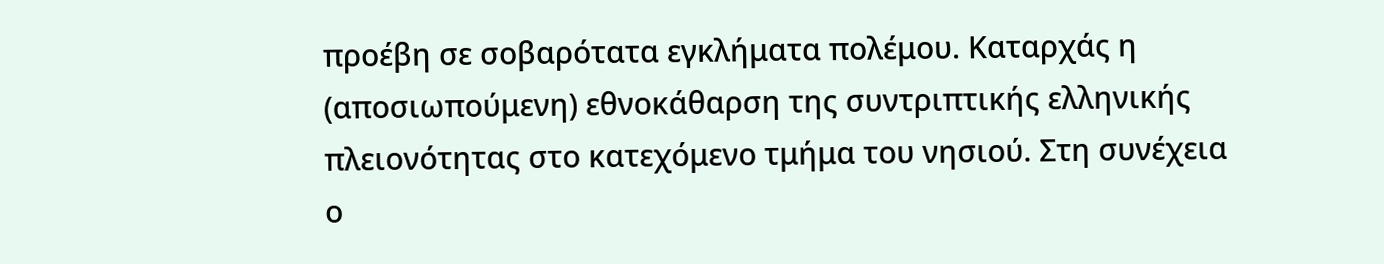προέβη σε σοβαρότατα εγκλήματα πολέμου. Καταρχάς η (αποσιωπούμενη) εθνοκάθαρση της συντριπτικής ελληνικής πλειονότητας στο κατεχόμενο τμήμα του νησιού. Στη συνέχεια ο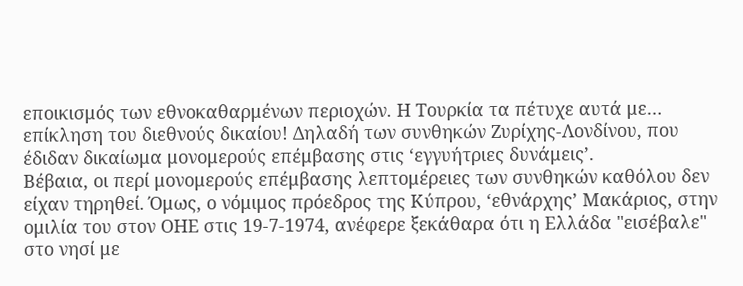εποικισμός των εθνοκαθαρμένων περιοχών. Η Τουρκία τα πέτυχε αυτά με… επίκληση του διεθνούς δικαίου! Δηλαδή των συνθηκών Ζυρίχης-Λονδίνου, που έδιδαν δικαίωμα μονομερούς επέμβασης στις ‘εγγυήτριες δυνάμεις’.
Βέβαια, οι περί μονομερούς επέμβασης λεπτομέρειες των συνθηκών καθόλου δεν είχαν τηρηθεί. Όμως, ο νόμιμος πρόεδρος της Κύπρου, ‘εθνάρχης’ Μακάριος, στην ομιλία του στον ΟΗΕ στις 19-7-1974, ανέφερε ξεκάθαρα ότι η Ελλάδα "εισέβαλε" στο νησί με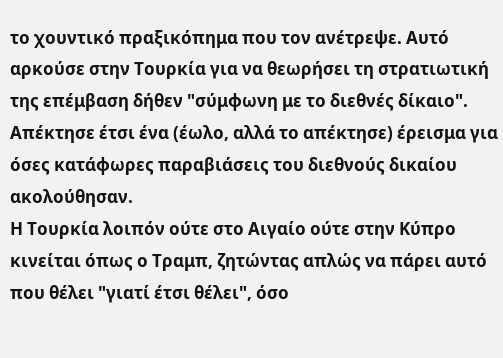το χουντικό πραξικόπημα που τον ανέτρεψε. Αυτό αρκούσε στην Τουρκία για να θεωρήσει τη στρατιωτική της επέμβαση δήθεν "σύμφωνη με το διεθνές δίκαιο". Απέκτησε έτσι ένα (έωλο, αλλά το απέκτησε) έρεισμα για όσες κατάφωρες παραβιάσεις του διεθνούς δικαίου ακολούθησαν.
Η Τουρκία λοιπόν ούτε στο Αιγαίο ούτε στην Κύπρο κινείται όπως ο Τραμπ, ζητώντας απλώς να πάρει αυτό που θέλει "γιατί έτσι θέλει", όσο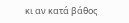κι αν κατά βάθος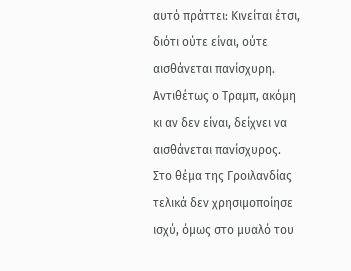αυτό πράττει: Κινείται έτσι, διότι ούτε είναι, ούτε αισθάνεται πανίσχυρη.
Αντιθέτως ο Τραμπ, ακόμη κι αν δεν είναι, δείχνει να αισθάνεται πανίσχυρος. Στο θέμα της Γροιλανδίας τελικά δεν χρησιμοποίησε ισχύ, όμως στο μυαλό του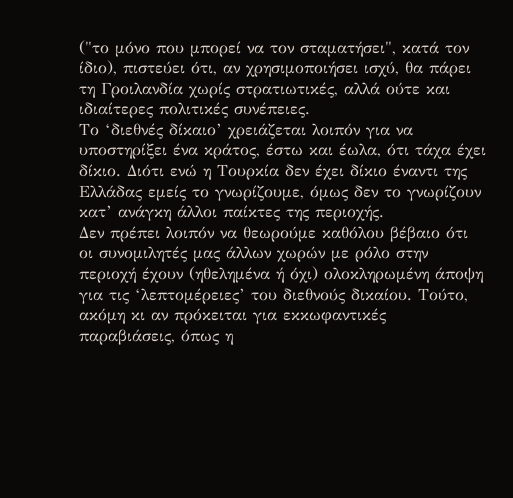("το μόνο που μπορεί να τον σταματήσει", κατά τον ίδιο), πιστεύει ότι, αν χρησιμοποιήσει ισχύ, θα πάρει τη Γροιλανδία χωρίς στρατιωτικές, αλλά ούτε και ιδιαίτερες πολιτικές συνέπειες.
Το ‘διεθνές δίκαιο’ χρειάζεται λοιπόν για να υποστηρίξει ένα κράτος, έστω και έωλα, ότι τάχα έχει δίκιο. Διότι ενώ η Τουρκία δεν έχει δίκιο έναντι της Ελλάδας εμείς το γνωρίζουμε, όμως δεν το γνωρίζουν κατ’ ανάγκη άλλοι παίκτες της περιοχής.
Δεν πρέπει λοιπόν να θεωρούμε καθόλου βέβαιο ότι οι συνομιλητές μας άλλων χωρών με ρόλο στην περιοχή έχουν (ηθελημένα ή όχι) ολοκληρωμένη άποψη για τις ‘λεπτομέρειες’ του διεθνούς δικαίου. Τούτο, ακόμη κι αν πρόκειται για εκκωφαντικές παραβιάσεις, όπως η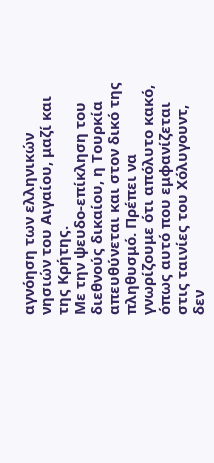αγνόηση των ελληνικών νησιών του Αιγαίου, μαζί και της Κρήτης.
Με την ψευδο-επίκληση του διεθνούς δικαίου, η Τουρκία απευθύνεται και στον δικό της πληθυσμό. Πρέπει να γνωρίζουμε ότι απόλυτο κακό, όπως αυτό που εμφανίζεται στις ταινίες του Χόλυγουντ, δεν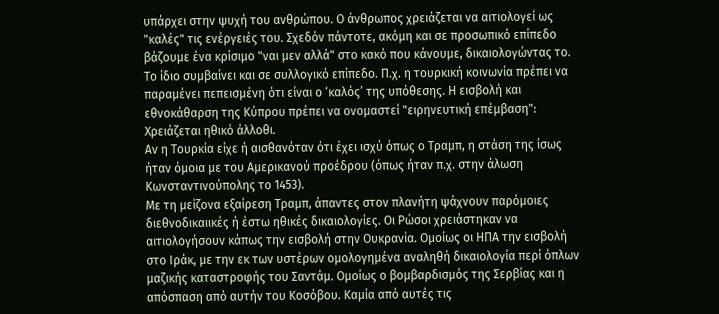υπάρχει στην ψυχή του ανθρώπου. Ο άνθρωπος χρειάζεται να αιτιολογεί ως "καλές" τις ενέργειές του. Σχεδόν πάντοτε, ακόμη και σε προσωπικό επίπεδο βάζουμε ένα κρίσιμο "ναι μεν αλλά" στο κακό που κάνουμε, δικαιολογώντας το.
Το ίδιο συμβαίνει και σε συλλογικό επίπεδο. Π.χ. η τουρκική κοινωνία πρέπει να παραμένει πεπεισμένη ότι είναι ο ‘καλός’ της υπόθεσης. Η εισβολή και εθνοκάθαρση της Κύπρου πρέπει να ονομαστεί "ειρηνευτική επέμβαση": Χρειάζεται ηθικό άλλοθι.
Αν η Τουρκία είχε ή αισθανόταν ότι έχει ισχύ όπως ο Τραμπ, η στάση της ίσως ήταν όμοια με του Αμερικανού προέδρου (όπως ήταν π.χ. στην άλωση Κωνσταντινούπολης το 1453).
Με τη μείζονα εξαίρεση Τραμπ, άπαντες στον πλανήτη ψάχνουν παρόμοιες διεθνοδικαιικές ή έστω ηθικές δικαιολογίες. Οι Ρώσοι χρειάστηκαν να αιτιολογήσουν κάπως την εισβολή στην Ουκρανία. Ομοίως οι ΗΠΑ την εισβολή στο Ιράκ, με την εκ των υστέρων ομολογημένα αναληθή δικαιολογία περί όπλων μαζικής καταστροφής του Σαντάμ. Ομοίως ο βομβαρδισμός της Σερβίας και η απόσπαση από αυτήν του Κοσόβου. Καμία από αυτές τις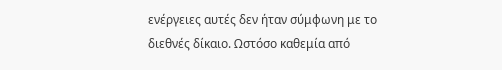ενέργειες αυτές δεν ήταν σύμφωνη με το διεθνές δίκαιο. Ωστόσο καθεμία από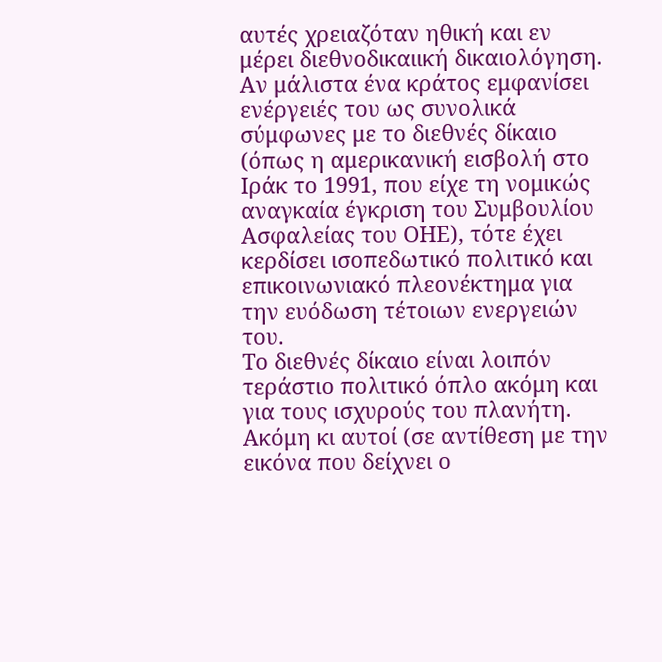αυτές χρειαζόταν ηθική και εν μέρει διεθνοδικαιική δικαιολόγηση.
Αν μάλιστα ένα κράτος εμφανίσει ενέργειές του ως συνολικά σύμφωνες με το διεθνές δίκαιο (όπως η αμερικανική εισβολή στο Ιράκ το 1991, που είχε τη νομικώς αναγκαία έγκριση του Συμβουλίου Ασφαλείας του ΟΗΕ), τότε έχει κερδίσει ισοπεδωτικό πολιτικό και επικοινωνιακό πλεονέκτημα για την ευόδωση τέτοιων ενεργειών του.
Το διεθνές δίκαιο είναι λοιπόν τεράστιο πολιτικό όπλο ακόμη και για τους ισχυρούς του πλανήτη. Ακόμη κι αυτοί (σε αντίθεση με την εικόνα που δείχνει ο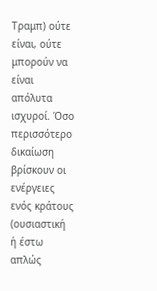Τραμπ) ούτε είναι, ούτε μπορούν να είναι απόλυτα ισχυροί. Όσο περισσότερο δικαίωση βρίσκουν οι ενέργειες ενός κράτους (ουσιαστική ή έστω απλώς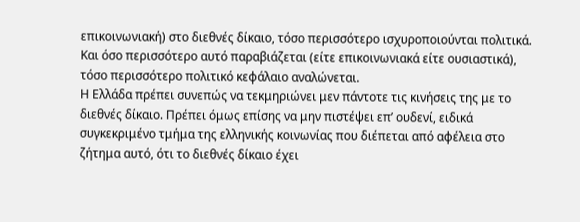επικοινωνιακή) στο διεθνές δίκαιο, τόσο περισσότερο ισχυροποιούνται πολιτικά. Και όσο περισσότερο αυτό παραβιάζεται (είτε επικοινωνιακά είτε ουσιαστικά), τόσο περισσότερο πολιτικό κεφάλαιο αναλώνεται.
Η Ελλάδα πρέπει συνεπώς να τεκμηριώνει μεν πάντοτε τις κινήσεις της με το διεθνές δίκαιο. Πρέπει όμως επίσης να μην πιστέψει επ’ ουδενί, ειδικά συγκεκριμένο τμήμα της ελληνικής κοινωνίας που διέπεται από αφέλεια στο ζήτημα αυτό, ότι το διεθνές δίκαιο έχει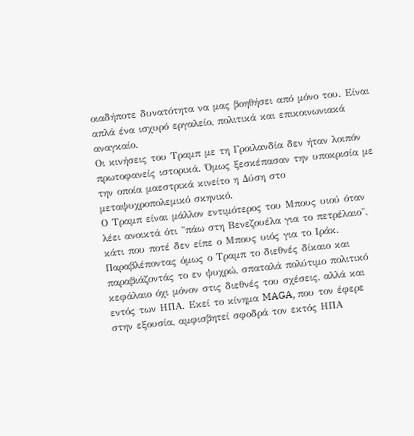οιαδήποτε δυνατότητα να μας βοηθήσει από μόνο του. Είναι απλά ένα ισχυρό εργαλείο, πολιτικά και επικοινωνιακά αναγκαίο.
Οι κινήσεις του Τραμπ με τη Γροιλανδία δεν ήταν λοιπόν πρωτοφανείς ιστορικά. Όμως ξεσκέπασαν την υποκρισία με την οποία μαεστρικά κινείτο η Δύση στο μεταψυχροπολεμικό σκηνικό.
Ο Τραμπ είναι μάλλον εντιμότερος του Μπους υιού όταν λέει ανοικτά ότι "πάω στη Βενεζουέλα για το πετρέλαιο", κάτι που ποτέ δεν είπε ο Μπους υιός για το Ιράκ.
Παραβλέποντας όμως ο Τραμπ το διεθνές δίκαιο και παραβιάζοντάς το εν ψυχρώ, σπαταλά πολύτιμο πολιτικό κεφάλαιο όχι μόνον στις διεθνές του σχέσεις, αλλά και εντός των ΗΠΑ. Εκεί το κίνημα MAGA, που τον έφερε στην εξουσία, αμφισβητεί σφοδρά τον εκτός ΗΠΑ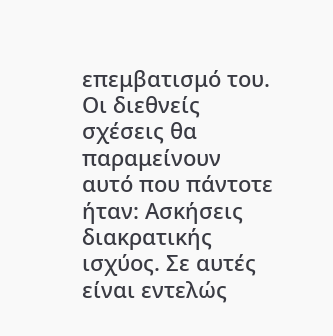επεμβατισμό του.
Οι διεθνείς σχέσεις θα παραμείνουν αυτό που πάντοτε ήταν: Ασκήσεις διακρατικής ισχύος. Σε αυτές είναι εντελώς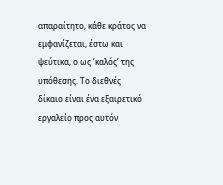απαραίτητο, κάθε κράτος να εμφανίζεται, έστω και ψεύτικα, ο ως ‘καλός’ της υπόθεσης. Το διεθνές δίκαιο είναι ένα εξαιρετικό εργαλείο προς αυτόν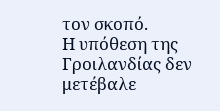τον σκοπό.
Η υπόθεση της Γροιλανδίας δεν μετέβαλε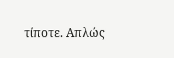τίποτε. Απλώς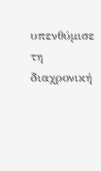υπενθύμισε τη διαχρονική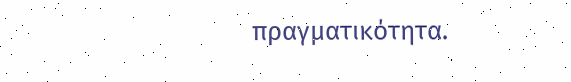πραγματικότητα.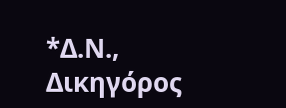*Δ.Ν., Δικηγόρος